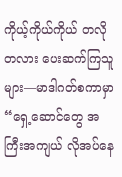ကိုယ့်ကိုယ်ကိုယ် တလိုတလား ပေးဆက်ကြသူများ—မာဒါဂတ်စကာမှာ
“ရှေ့ဆောင်တွေ အကြီးအကျယ် လိုအပ်နေ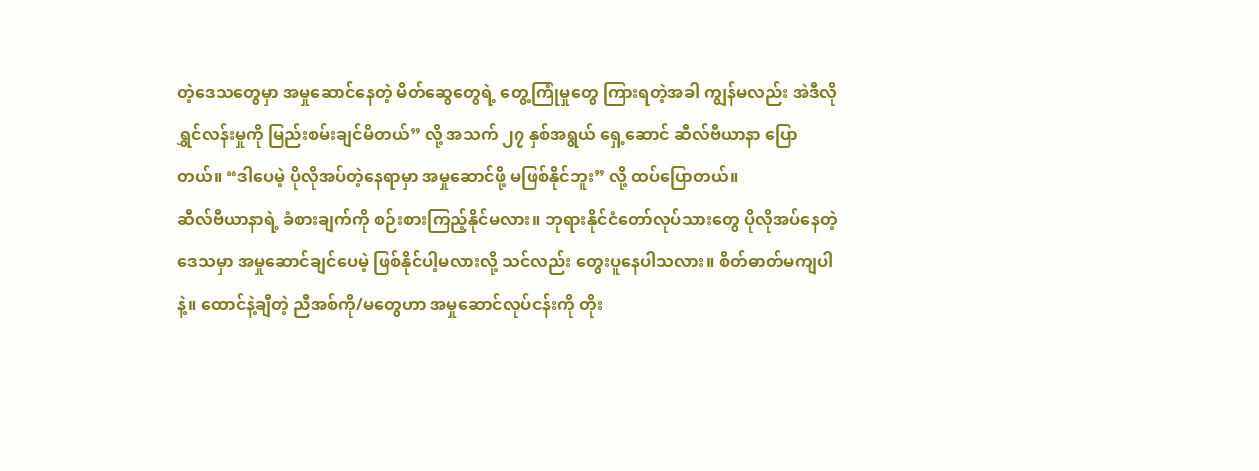တဲ့ဒေသတွေမှာ အမှုဆောင်နေတဲ့ မိတ်ဆွေတွေရဲ့ တွေ့ကြုံမှုတွေ ကြားရတဲ့အခါ ကျွန်မလည်း အဲဒီလို ရွှင်လန်းမှုကို မြည်းစမ်းချင်မိတယ်” လို့ အသက် ၂၇ နှစ်အရွယ် ရှေ့ဆောင် ဆီလ်ဗီယာနာ ပြောတယ်။ “ဒါပေမဲ့ ပိုလိုအပ်တဲ့နေရာမှာ အမှုဆောင်ဖို့ မဖြစ်နိုင်ဘူး” လို့ ထပ်ပြောတယ်။
ဆီလ်ဗီယာနာရဲ့ ခံစားချက်ကို စဉ်းစားကြည့်နိုင်မလား။ ဘုရားနိုင်ငံတော်လုပ်သားတွေ ပိုလိုအပ်နေတဲ့ဒေသမှာ အမှုဆောင်ချင်ပေမဲ့ ဖြစ်နိုင်ပါ့မလားလို့ သင်လည်း တွေးပူနေပါသလား။ စိတ်ဓာတ်မကျပါနဲ့။ ထောင်နဲ့ချီတဲ့ ညီအစ်ကို/မတွေဟာ အမှုဆောင်လုပ်ငန်းကို တိုး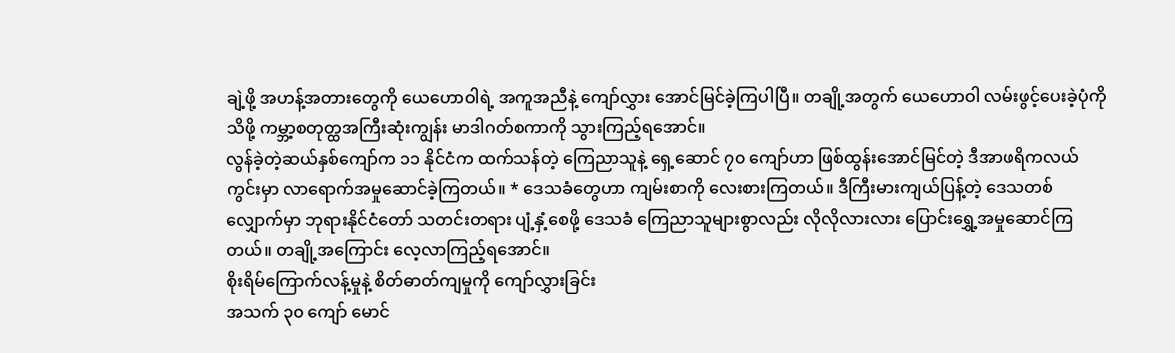ချဲ့ဖို့ အဟန့်အတားတွေကို ယေဟောဝါရဲ့ အကူအညီနဲ့ ကျော်လွှား အောင်မြင်ခဲ့ကြပါပြီ။ တချို့အတွက် ယေဟောဝါ လမ်းဖွင့်ပေးခဲ့ပုံကို သိဖို့ ကမ္ဘာ့စတုတ္ထအကြီးဆုံးကျွန်း မာဒါဂတ်စကာကို သွားကြည့်ရအောင်။
လွန်ခဲ့တဲ့ဆယ်နှစ်ကျော်က ၁၁ နိုင်ငံက ထက်သန်တဲ့ ကြေညာသူနဲ့ ရှေ့ဆောင် ၇၀ ကျော်ဟာ ဖြစ်ထွန်းအောင်မြင်တဲ့ ဒီအာဖရိကလယ်ကွင်းမှာ လာရောက်အမှုဆောင်ခဲ့ကြတယ်။ * ဒေသခံတွေဟာ ကျမ်းစာကို လေးစားကြတယ်။ ဒီကြီးမားကျယ်ပြန့်တဲ့ ဒေသတစ်လျှောက်မှာ ဘုရားနိုင်ငံတော် သတင်းတရား ပျံ့နှံ့စေဖို့ ဒေသခံ ကြေညာသူများစွာလည်း လိုလိုလားလား ပြောင်းရွှေ့အမှုဆောင်ကြတယ်။ တချို့အကြောင်း လေ့လာကြည့်ရအောင်။
စိုးရိမ်ကြောက်လန့်မှုနဲ့ စိတ်ဓာတ်ကျမှုကို ကျော်လွှားခြင်း
အသက် ၃၀ ကျော် မောင်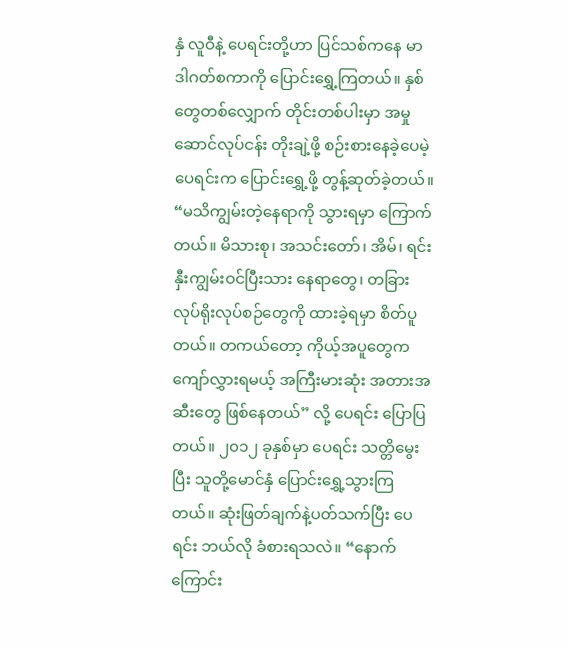နှံ လူဝီနဲ့ ပေရင်းတို့ဟာ ပြင်သစ်ကနေ မာဒါဂတ်စကာကို ပြောင်းရွှေ့ကြတယ်။ နှစ်တွေတစ်လျှောက် တိုင်းတစ်ပါးမှာ အမှုဆောင်လုပ်ငန်း တိုးချဲ့ဖို့ စဉ်းစားနေခဲ့ပေမဲ့ ပေရင်းက ပြောင်းရွှေ့ဖို့ တွန့်ဆုတ်ခဲ့တယ်။ “မသိကျွမ်းတဲ့နေရာကို သွားရမှာ ကြောက်တယ်။ မိသားစု၊ အသင်းတော်၊ အိမ်၊ ရင်းနှီးကျွမ်းဝင်ပြီးသား နေရာတွေ၊ တခြားလုပ်ရိုးလုပ်စဉ်တွေကို ထားခဲ့ရမှာ စိတ်ပူတယ်။ တကယ်တော့ ကိုယ့်အပူတွေက ကျော်လွှားရမယ့် အကြီးမားဆုံး အတားအဆီးတွေ ဖြစ်နေတယ်” လို့ ပေရင်း ပြောပြတယ်။ ၂၀၁၂ ခုနှစ်မှာ ပေရင်း သတ္တိမွေးပြီး သူတို့မောင်နှံ ပြောင်းရွှေ့သွားကြတယ်။ ဆုံးဖြတ်ချက်နဲ့ပတ်သက်ပြီး ပေရင်း ဘယ်လို ခံစားရသလဲ။ “နောက်ကြောင်း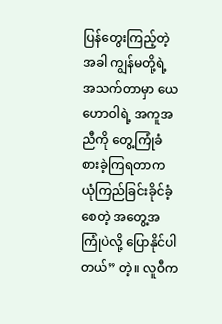ပြန်တွေးကြည့်တဲ့အခါ ကျွန်မတို့ရဲ့ အသက်တာမှာ ယေဟောဝါရဲ့ အကူအညီကို တွေ့ကြုံခံစားခဲ့ကြရတာက ယုံကြည်ခြင်းခိုင်ခံ့စေတဲ့ အတွေ့အကြုံပဲလို့ ပြောနိုင်ပါတယ်” တဲ့။ လူဝီက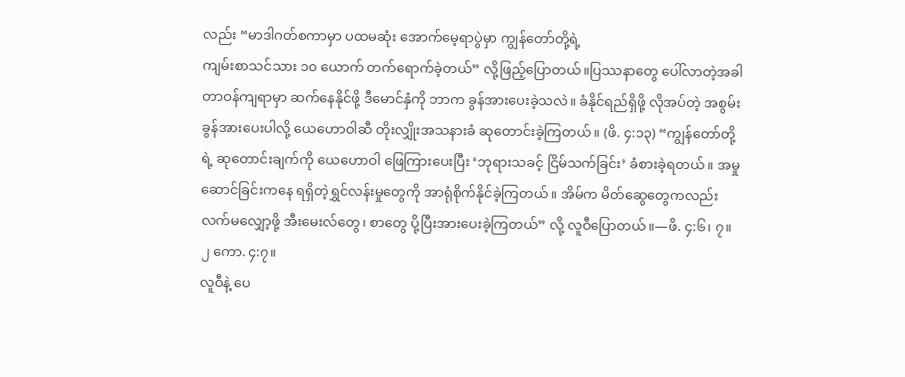လည်း “မာဒါဂတ်စကာမှာ ပထမဆုံး အောက်မေ့ရာပွဲမှာ ကျွန်တော်တို့ရဲ့
ကျမ်းစာသင်သား ၁၀ ယောက် တက်ရောက်ခဲ့တယ်” လို့ဖြည့်ပြောတယ်။ပြဿနာတွေ ပေါ်လာတဲ့အခါ တာဝန်ကျရာမှာ ဆက်နေနိုင်ဖို့ ဒီမောင်နှံကို ဘာက ခွန်အားပေးခဲ့သလဲ။ ခံနိုင်ရည်ရှိဖို့ လိုအပ်တဲ့ အစွမ်းခွန်အားပေးပါလို့ ယေဟောဝါဆီ တိုးလျှိုးအသနားခံ ဆုတောင်းခဲ့ကြတယ်။ (ဖိ. ၄:၁၃) “ကျွန်တော်တို့ရဲ့ ဆုတောင်းချက်ကို ယေဟောဝါ ဖြေကြားပေးပြီး ‘ဘုရားသခင့် ငြိမ်သက်ခြင်း’ ခံစားခဲ့ရတယ်။ အမှုဆောင်ခြင်းကနေ ရရှိတဲ့ရွှင်လန်းမှုတွေကို အာရုံစိုက်နိုင်ခဲ့ကြတယ်။ အိမ်က မိတ်ဆွေတွေကလည်း လက်မလျှော့ဖို့ အီးမေးလ်တွေ၊ စာတွေ ပို့ပြီးအားပေးခဲ့ကြတယ်” လို့ လူဝီပြောတယ်။—ဖိ. ၄:၆၊ ၇။ ၂ ကော. ၄:၇။
လူဝီနဲ့ ပေ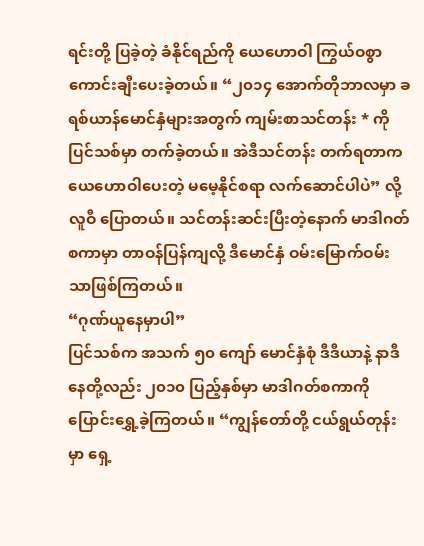ရင်းတို့ ပြခဲ့တဲ့ ခံနိုင်ရည်ကို ယေဟောဝါ ကြွယ်ဝစွာ ကောင်းချီးပေးခဲ့တယ်။ “၂၀၁၄ အောက်တိုဘာလမှာ ခရစ်ယာန်မောင်နှံများအတွက် ကျမ်းစာသင်တန်း * ကို ပြင်သစ်မှာ တက်ခဲ့တယ်။ အဲဒီသင်တန်း တက်ရတာက ယေဟောဝါပေးတဲ့ မမေ့နိုင်စရာ လက်ဆောင်ပါပဲ” လို့ လူဝီ ပြောတယ်။ သင်တန်းဆင်းပြီးတဲ့နောက် မာဒါဂတ်စကာမှာ တာဝန်ပြန်ကျလို့ ဒီမောင်နှံ ဝမ်းမြောက်ဝမ်းသာဖြစ်ကြတယ်။
“ဂုဏ်ယူနေမှာပါ”
ပြင်သစ်က အသက် ၅၀ ကျော် မောင်နှံစုံ ဒီဒီယာနဲ့ နာဒီနေတို့လည်း ၂၀၁၀ ပြည့်နှစ်မှာ မာဒါဂတ်စကာကို ပြောင်းရွှေ့ခဲ့ကြတယ်။ “ကျွန်တော်တို့ ငယ်ရွယ်တုန်းမှာ ရှေ့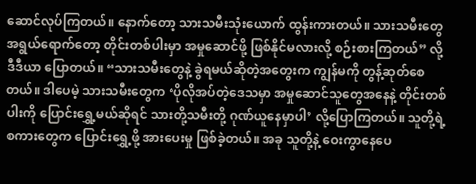ဆောင်လုပ်ကြတယ်။ နောက်တော့ သားသမီးသုံးယောက် ထွန်းကားတယ်။ သားသမီးတွေ အရွယ်ရောက်တော့ တိုင်းတစ်ပါးမှာ အမှုဆောင်ဖို့ ဖြစ်နိုင်မလားလို့ စဉ်းစားကြတယ်” လို့ ဒီဒီယာ ပြောတယ်။ “သားသမီးတွေနဲ့ ခွဲရမယ်ဆိုတဲ့အတွေးက ကျွန်မကို တွန့်ဆုတ်စေတယ်။ ဒါပေမဲ့ သားသမီးတွေက ‘ပိုလိုအပ်တဲ့ဒေသမှာ အမှုဆောင်သူတွေအနေနဲ့ တိုင်းတစ်ပါးကို ပြောင်းရွှေ့မယ်ဆိုရင် သားတို့သမီးတို့ ဂုဏ်ယူနေမှာပါ’ လို့ပြောကြတယ်။ သူတို့ရဲ့စကားတွေက ပြောင်းရွှေ့ဖို့ အားပေးမှု ဖြစ်ခဲ့တယ်။ အခု သူတို့နဲ့ ဝေးကွာနေပေ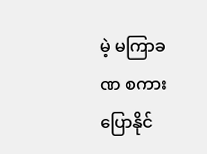မဲ့ မကြာခဏ စကားပြောနိုင်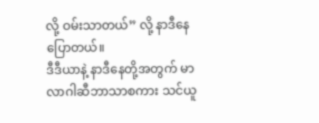လို့ ဝမ်းသာတယ်” လို့ နာဒီနေ ပြောတယ်။
ဒီဒီယာနဲ့ နာဒီနေတို့အတွက် မာလာဂါဆီဘာသာစကား သင်ယူ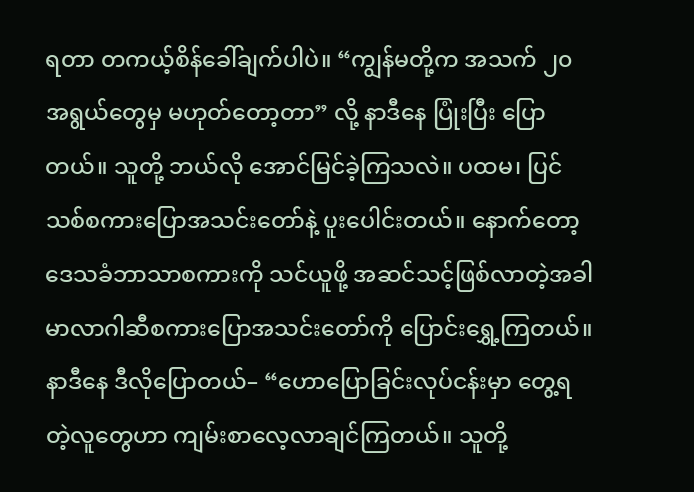ရတာ တကယ့်စိန်ခေါ်ချက်ပါပဲ။ “ကျွန်မတို့က အသက် ၂၀ အရွယ်တွေမှ မဟုတ်တော့တာ” လို့ နာဒီနေ ပြုံးပြီး ပြောတယ်။ သူတို့ ဘယ်လို အောင်မြင်ခဲ့ကြသလဲ။ ပထမ၊ ပြင်သစ်စကားပြောအသင်းတော်နဲ့ ပူးပေါင်းတယ်။ နောက်တော့ ဒေသခံဘာသာစကားကို သင်ယူဖို့ အဆင်သင့်ဖြစ်လာတဲ့အခါ မာလာဂါဆီစကားပြောအသင်းတော်ကို ပြောင်းရွှေ့ကြတယ်။ နာဒီနေ ဒီလိုပြောတယ်– “ဟောပြောခြင်းလုပ်ငန်းမှာ တွေ့ရတဲ့လူတွေဟာ ကျမ်းစာလေ့လာချင်ကြတယ်။ သူတို့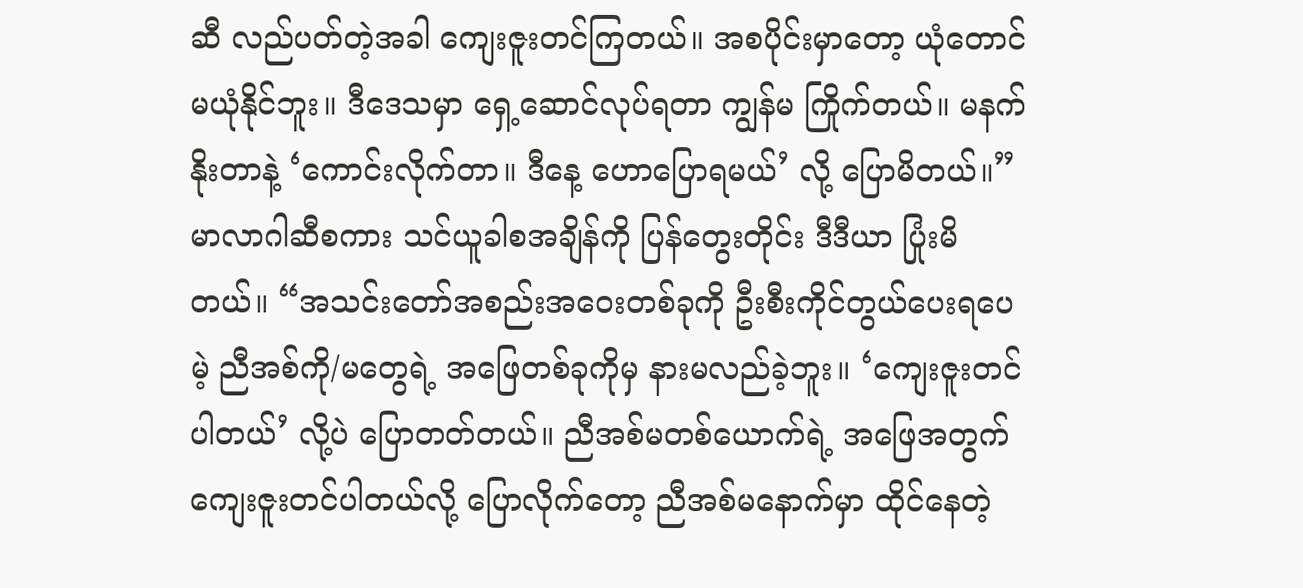ဆီ လည်ပတ်တဲ့အခါ ကျေးဇူးတင်ကြတယ်။ အစပိုင်းမှာတော့ ယုံတောင်မယုံနိုင်ဘူး။ ဒီဒေသမှာ ရှေ့ဆောင်လုပ်ရတာ ကျွန်မ ကြိုက်တယ်။ မနက်နိုးတာနဲ့ ‘ကောင်းလိုက်တာ။ ဒီနေ့ ဟောပြောရမယ်’ လို့ ပြောမိတယ်။”
မာလာဂါဆီစကား သင်ယူခါစအချိန်ကို ပြန်တွေးတိုင်း ဒီဒီယာ ပြုံးမိတယ်။ “အသင်းတော်အစည်းအဝေးတစ်ခုကို ဦးစီးကိုင်တွယ်ပေးရပေမဲ့ ညီအစ်ကို/မတွေရဲ့ အဖြေတစ်ခုကိုမှ နားမလည်ခဲ့ဘူး။ ‘ကျေးဇူးတင်ပါတယ်’ လို့ပဲ ပြောတတ်တယ်။ ညီအစ်မတစ်ယောက်ရဲ့ အဖြေအတွက် ကျေးဇူးတင်ပါတယ်လို့ ပြောလိုက်တော့ ညီအစ်မနောက်မှာ ထိုင်နေတဲ့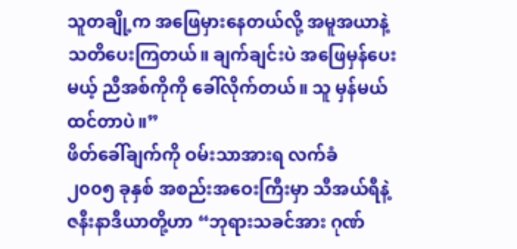သူတချို့က အဖြေမှားနေတယ်လို့ အမူအယာနဲ့ သတိပေးကြတယ်။ ချက်ချင်းပဲ အဖြေမှန်ပေးမယ့် ညီအစ်ကိုကို ခေါ်လိုက်တယ်။ သူ မှန်မယ် ထင်တာပဲ။”
ဖိတ်ခေါ်ချက်ကို ဝမ်းသာအားရ လက်ခံ
၂၀၀၅ ခုနှစ် အစည်းအဝေးကြီးမှာ သီအယ်ရီနဲ့ ဇနီးနာဒီယာတို့ဟာ “ဘုရားသခင်အား ဂုဏ်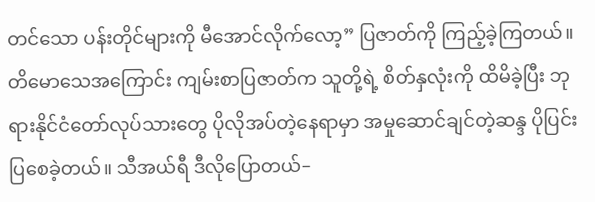တင်သော ပန်းတိုင်များကို မီအောင်လိုက်လော့” ပြဇာတ်ကို ကြည့်ခဲ့ကြတယ်။ တိမောသေအကြောင်း ကျမ်းစာပြဇာတ်က သူတို့ရဲ့ စိတ်နှလုံးကို ထိမိခဲ့ပြီး ဘုရားနိုင်ငံတော်လုပ်သားတွေ ပိုလိုအပ်တဲ့နေရာမှာ အမှုဆောင်ချင်တဲ့ဆန္ဒ ပိုပြင်းပြစေခဲ့တယ်။ သီအယ်ရီ ဒီလိုပြောတယ်–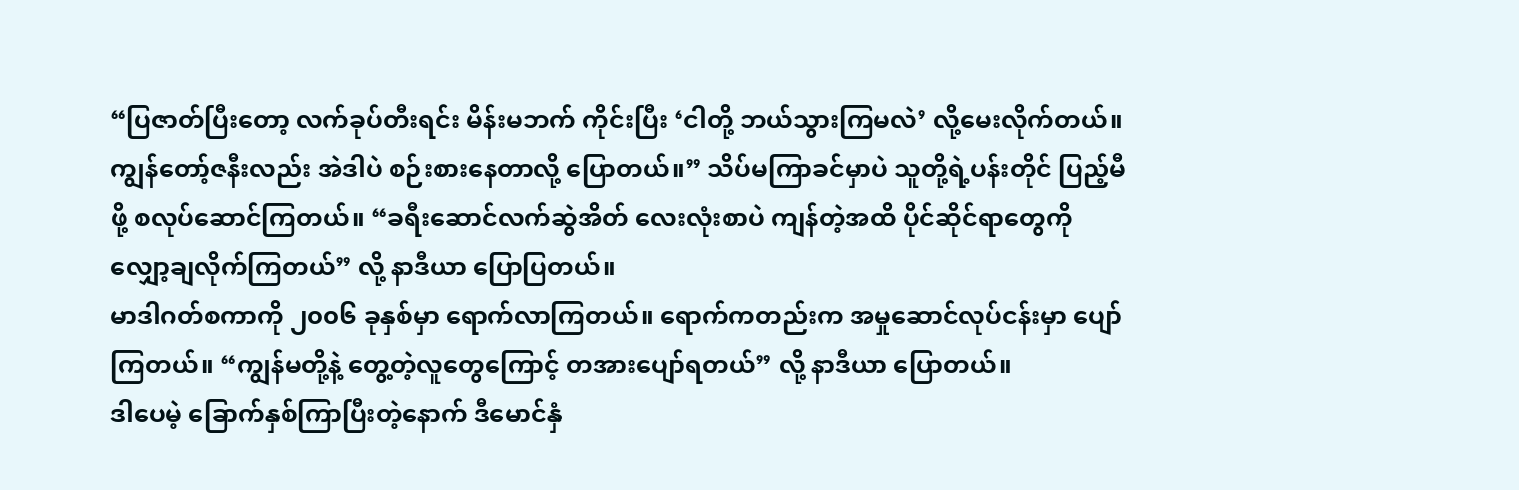“ပြဇာတ်ပြီးတော့ လက်ခုပ်တီးရင်း မိန်းမဘက် ကိုင်းပြီး ‘ငါတို့ ဘယ်သွားကြမလဲ’ လို့မေးလိုက်တယ်။ ကျွန်တော့်ဇနီးလည်း အဲဒါပဲ စဉ်းစားနေတာလို့ ပြောတယ်။” သိပ်မကြာခင်မှာပဲ သူတို့ရဲ့ပန်းတိုင် ပြည့်မီဖို့ စလုပ်ဆောင်ကြတယ်။ “ခရီးဆောင်လက်ဆွဲအိတ် လေးလုံးစာပဲ ကျန်တဲ့အထိ ပိုင်ဆိုင်ရာတွေကို လျှော့ချလိုက်ကြတယ်” လို့ နာဒီယာ ပြောပြတယ်။
မာဒါဂတ်စကာကို ၂၀၀၆ ခုနှစ်မှာ ရောက်လာကြတယ်။ ရောက်ကတည်းက အမှုဆောင်လုပ်ငန်းမှာ ပျော်ကြတယ်။ “ကျွန်မတို့နဲ့ တွေ့တဲ့လူတွေကြောင့် တအားပျော်ရတယ်” လို့ နာဒီယာ ပြောတယ်။
ဒါပေမဲ့ ခြောက်နှစ်ကြာပြီးတဲ့နောက် ဒီမောင်နှံ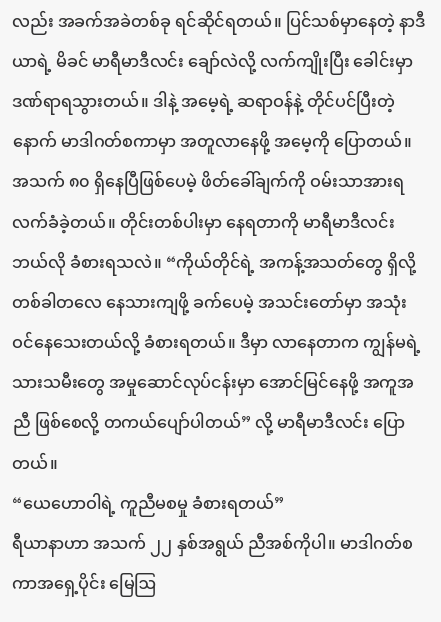လည်း အခက်အခဲတစ်ခု ရင်ဆိုင်ရတယ်။ ပြင်သစ်မှာနေတဲ့ နာဒီယာရဲ့ မိခင် မာရီမာဒီလင်း ချော်လဲလို့ လက်ကျိုးပြီး ခေါင်းမှာ ဒဏ်ရာရသွားတယ်။ ဒါနဲ့ အမေ့ရဲ့ ဆရာဝန်နဲ့ တိုင်ပင်ပြီးတဲ့နောက် မာဒါဂတ်စကာမှာ အတူလာနေဖို့ အမေ့ကို ပြောတယ်။ အသက် ၈၀ ရှိနေပြီဖြစ်ပေမဲ့ ဖိတ်ခေါ်ချက်ကို ဝမ်းသာအားရ လက်ခံခဲ့တယ်။ တိုင်းတစ်ပါးမှာ နေရတာကို မာရီမာဒီလင်း ဘယ်လို ခံစားရသလဲ။ “ကိုယ်တိုင်ရဲ့ အကန့်အသတ်တွေ ရှိလို့ တစ်ခါတလေ နေသားကျဖို့ ခက်ပေမဲ့ အသင်းတော်မှာ အသုံးဝင်နေသေးတယ်လို့ ခံစားရတယ်။ ဒီမှာ လာနေတာက ကျွန်မရဲ့ သားသမီးတွေ အမှုဆောင်လုပ်ငန်းမှာ အောင်မြင်နေဖို့ အကူအညီ ဖြစ်စေလို့ တကယ်ပျော်ပါတယ်” လို့ မာရီမာဒီလင်း ပြောတယ်။
“ယေဟောဝါရဲ့ ကူညီမစမှု ခံစားရတယ်”
ရီယာနာဟာ အသက် ၂၂ နှစ်အရွယ် ညီအစ်ကိုပါ။ မာဒါဂတ်စကာအရှေ့ပိုင်း မြေဩ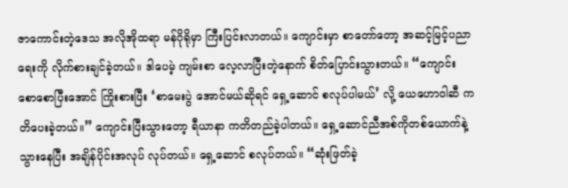ဇာကောင်းတဲ့ဒေသ အလိုအိုထရာ မန်ဂိုရိုမှာ ကြီးပြင်းလာတယ်။ ကျောင်းမှာ စာတော်တော့ အဆင့်မြင့်ပညာရေးကို လိုက်စားချင်ခဲ့တယ်။ ဒါပေမဲ့ ကျမ်းစာ လေ့လာပြီးတဲ့နောက် စိတ်ပြောင်းသွားတယ်။ “ကျောင်း စောစောပြီးအောင် ကြိုးစားပြီး ‘စာမေးပွဲ အောင်မယ်ဆိုရင် ရှေ့ဆောင် စလုပ်ပါမယ်’ လို့ ယေဟောဝါဆီ ကတိပေးခဲ့တယ်။” ကျောင်းပြီးသွားတော့ ရီယာနာ ကတိတည်ခဲ့ပါတယ်။ ရှေ့ဆောင်ညီအစ်ကိုတစ်ယောက်နဲ့ သွားနေပြီး အချိန်ပိုင်းအလုပ် လုပ်တယ်။ ရှေ့ဆောင် စလုပ်တယ်။ “ဆုံးဖြတ်ခဲ့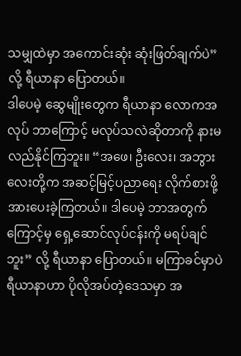သမျှထဲမှာ အကောင်းဆုံး ဆုံးဖြတ်ချက်ပဲ” လို့ ရီယာနာ ပြောတယ်။
ဒါပေမဲ့ ဆွေမျိုးတွေက ရီယာနာ လောကအလုပ် ဘာကြောင့် မလုပ်သလဲဆိုတာကို နားမလည်နိုင်ကြဘူး။ “အဖေ၊ ဦးလေး၊ အဘွားလေးတို့က အဆင့်မြင့်ပညာရေး လိုက်စားဖို့ အားပေးခဲ့ကြတယ်။ ဒါပေမဲ့ ဘာအတွက်ကြောင့်မှ ရှေ့ဆောင်လုပ်ငန်းကို မရပ်ချင်ဘူး” လို့ ရီယာနာ ပြောတယ်။ မကြာခင်မှာပဲ ရီယာနာဟာ ပိုလိုအပ်တဲ့ဒေသမှာ အ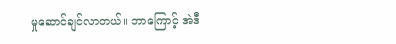မှုဆောင်ချင်လာတယ်။ ဘာကြောင့် အဲဒီ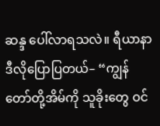ဆန္ဒ ပေါ်လာရသလဲ။ ရီယာနာ ဒီလိုပြောပြတယ်– “ကျွန်တော်တို့အိမ်ကို သူခိုးတွေ ဝင်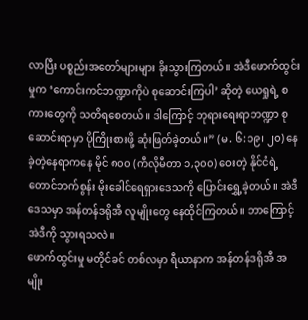လာပြီး ပစ္စည်းအတော်များများ ခိုးသွားကြတယ်။ အဲဒီဖောက်ထွင်းမှုက ‘ကောင်းကင်ဘဏ္ဍာကိုပဲ စုဆောင်းကြပါ’ ဆိုတဲ့ ယေရှုရဲ့ စကားတွေကို သတိရစေတယ်။ ဒါကြောင့် ဘုရားရေးရာဘဏ္ဍာ စုဆောင်းရာမှာ ပိုကြိုးစားဖို့ ဆုံးဖြတ်ခဲ့တယ်။” (မ. ၆:၁၉၊ ၂၀) နေခဲ့တဲ့နေရာကနေ မိုင် ၈၀၀ (ကီလိုမီတာ ၁,၃၀၀) ဝေးတဲ့ နိုင်ငံရဲ့ တောင်ဘက်စွန်း မိုးခေါင်ရေရှားဒေသကို ပြောင်းရွှေ့ခဲ့တယ်။ အဲဒီဒေသမှာ အန်တန်ဒရိုအီ လူမျိုးတွေ နေထိုင်ကြတယ်။ ဘာကြောင့် အဲဒီကို သွားရသလဲ။
ဖောက်ထွင်းမှု မတိုင်ခင် တစ်လမှာ ရီယာနာက အန်တန်ဒရိုအီ အမျိုး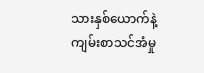သားနှစ်ယောက်နဲ့ ကျမ်းစာသင်အံမှု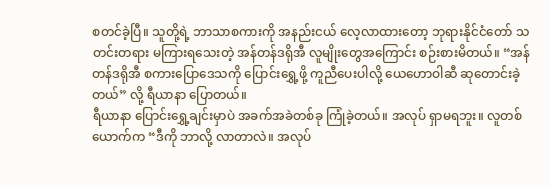စတင်ခဲ့ပြီ။ သူတို့ရဲ့ ဘာသာစကားကို အနည်းငယ် လေ့လာထားတော့ ဘုရားနိုင်ငံတော် သတင်းတရား မကြားရသေးတဲ့ အန်တန်ဒရိုအီ လူမျိုးတွေအကြောင်း စဉ်းစားမိတယ်။ “အန်တန်ဒရိုအီ စကားပြောဒေသကို ပြောင်းရွှေ့ဖို့ ကူညီပေးပါလို့ ယေဟောဝါဆီ ဆုတောင်းခဲ့တယ်” လို့ ရီယာနာ ပြောတယ်။
ရီယာနာ ပြောင်းရွှေ့ချင်းမှာပဲ အခက်အခဲတစ်ခု ကြုံခဲ့တယ်။ အလုပ် ရှာမရဘူး။ လူတစ်ယောက်က “ဒီကို ဘာလို့ လာတာလဲ။ အလုပ်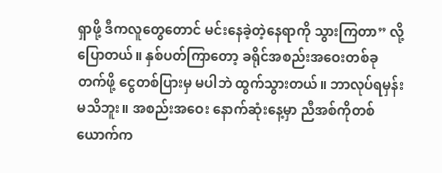ရှာဖို့ ဒီကလူတွေတောင် မင်းနေခဲ့တဲ့နေရာကို သွားကြတာ” လို့ပြောတယ်။ နှစ်ပတ်ကြာတော့ ခရိုင်အစည်းအဝေးတစ်ခု တက်ဖို့ ငွေတစ်ပြားမှ မပါဘဲ ထွက်သွားတယ်။ ဘာလုပ်ရမှန်း မသိဘူး။ အစည်းအဝေး နောက်ဆုံးနေ့မှာ ညီအစ်ကိုတစ်ယောက်က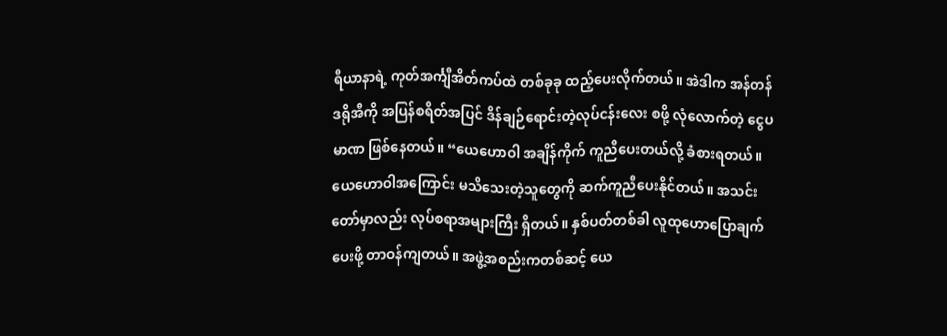ရီယာနာရဲ့ ကုတ်အင်္ကျီအိတ်ကပ်ထဲ တစ်ခုခု ထည့်ပေးလိုက်တယ်။ အဲဒါက အန်တန်ဒရိုအီကို အပြန်စရိတ်အပြင် ဒိန်ချဉ်ရောင်းတဲ့လုပ်ငန်းလေး စဖို့ လုံလောက်တဲ့ ငွေပမာဏ ဖြစ်နေတယ်။ “ယေဟောဝါ အချိန်ကိုက် ကူညီပေးတယ်လို့ ခံစားရတယ်။ ယေဟောဝါအကြောင်း မသိသေးတဲ့သူတွေကို ဆက်ကူညီပေးနိုင်တယ်။ အသင်းတော်မှာလည်း လုပ်စရာအများကြီး ရှိတယ်။ နှစ်ပတ်တစ်ခါ လူထုဟောပြောချက် ပေးဖို့ တာဝန်ကျတယ်။ အဖွဲ့အစည်းကတစ်ဆင့် ယေ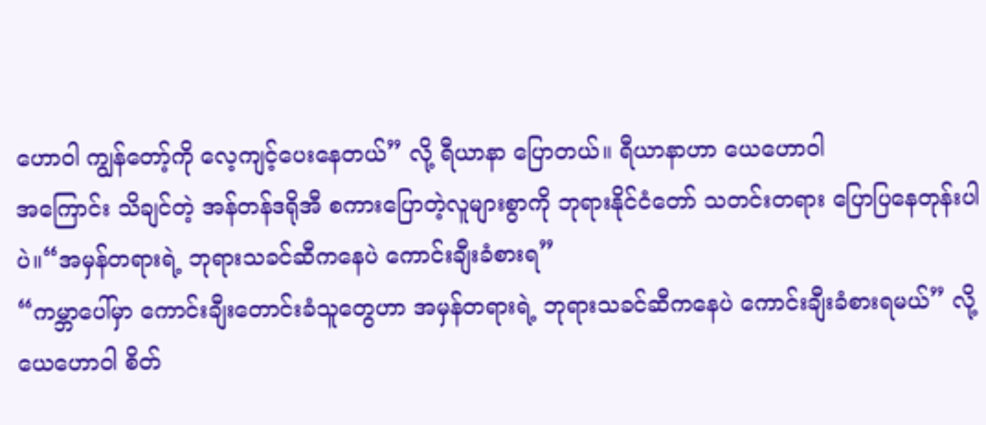ဟောဝါ ကျွန်တော့်ကို လေ့ကျင့်ပေးနေတယ်” လို့ ရီယာနာ ပြောတယ်။ ရီယာနာဟာ ယေဟောဝါ
အကြောင်း သိချင်တဲ့ အန်တန်ဒရိုအီ စကားပြောတဲ့လူများစွာကို ဘုရားနိုင်ငံတော် သတင်းတရား ပြောပြနေတုန်းပါပဲ။“အမှန်တရားရဲ့ ဘုရားသခင်ဆီကနေပဲ ကောင်းချီးခံစားရ”
“ကမ္ဘာပေါ်မှာ ကောင်းချီးတောင်းခံသူတွေဟာ အမှန်တရားရဲ့ ဘုရားသခင်ဆီကနေပဲ ကောင်းချီးခံစားရမယ်” လို့ ယေဟောဝါ စိတ်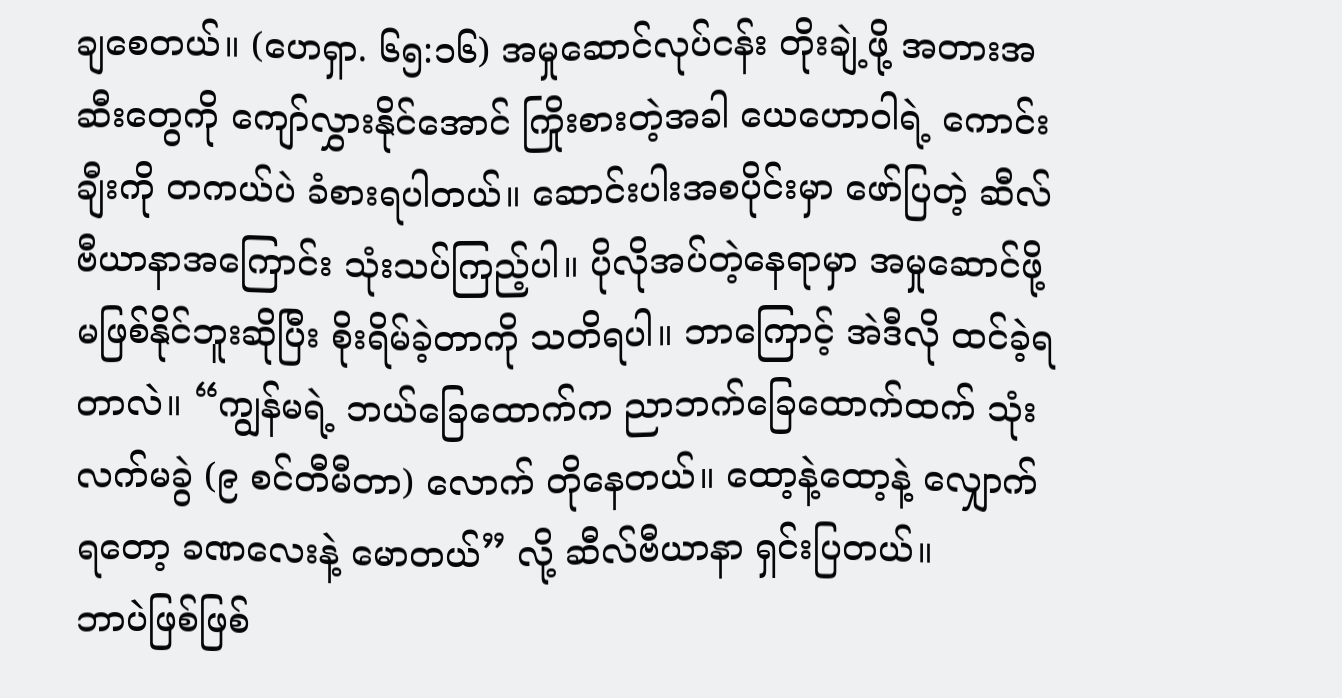ချစေတယ်။ (ဟေရှာ. ၆၅:၁၆) အမှုဆောင်လုပ်ငန်း တိုးချဲ့ဖို့ အတားအဆီးတွေကို ကျော်လွှားနိုင်အောင် ကြိုးစားတဲ့အခါ ယေဟောဝါရဲ့ ကောင်းချီးကို တကယ်ပဲ ခံစားရပါတယ်။ ဆောင်းပါးအစပိုင်းမှာ ဖော်ပြတဲ့ ဆီလ်ဗီယာနာအကြောင်း သုံးသပ်ကြည့်ပါ။ ပိုလိုအပ်တဲ့နေရာမှာ အမှုဆောင်ဖို့ မဖြစ်နိုင်ဘူးဆိုပြီး စိုးရိမ်ခဲ့တာကို သတိရပါ။ ဘာကြောင့် အဲဒီလို ထင်ခဲ့ရတာလဲ။ “ကျွန်မရဲ့ ဘယ်ခြေထောက်က ညာဘက်ခြေထောက်ထက် သုံးလက်မခွဲ (၉ စင်တီမီတာ) လောက် တိုနေတယ်။ ထော့နဲ့ထော့နဲ့ လျှောက်ရတော့ ခဏလေးနဲ့ မောတယ်” လို့ ဆီလ်ဗီယာနာ ရှင်းပြတယ်။
ဘာပဲဖြစ်ဖြစ်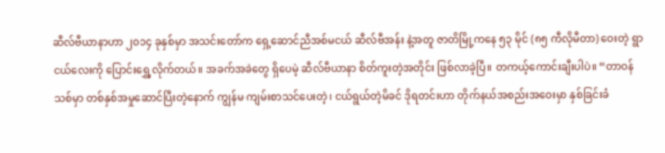ဆီလ်ဗီယာနာဟာ ၂၀၁၄ ခုနှစ်မှာ အသင်းတော်က ရှေ့ဆောင်ညီအစ်မငယ် ဆီလ်ဗီအန်း နဲ့အတူ ဇာတိမြို့ကနေ ၅၃ မိုင် (၈၅ ကီလိုမီတာ) ဝေးတဲ့ ရွာငယ်လေးကို ပြောင်းရွှေ့လိုက်တယ်။ အခက်အခဲတွေ ရှိပေမဲ့ ဆီလ်ဗီယာနာ စိတ်ကူးတဲ့အတိုင်း ဖြစ်လာခဲ့ပြီ။ တကယ့်ကောင်းချီးပါပဲ။ “တာဝန်သစ်မှာ တစ်နှစ်အမှုဆောင်ပြီးတဲ့နောက် ကျွန်မ ကျမ်းစာသင်ပေးတဲ့၊ ငယ်ရွယ်တဲ့မိခင် ဒိုရတင်းဟာ တိုက်နယ်အစည်းအဝေးမှာ နှစ်ခြင်းခံ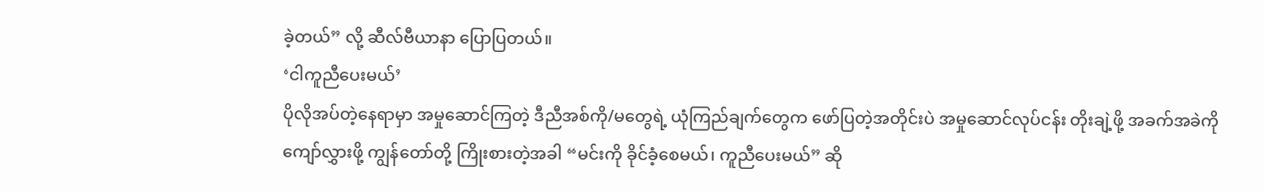ခဲ့တယ်” လို့ ဆီလ်ဗီယာနာ ပြောပြတယ်။
‘ငါကူညီပေးမယ်’
ပိုလိုအပ်တဲ့နေရာမှာ အမှုဆောင်ကြတဲ့ ဒီညီအစ်ကို/မတွေရဲ့ ယုံကြည်ချက်တွေက ဖော်ပြတဲ့အတိုင်းပဲ အမှုဆောင်လုပ်ငန်း တိုးချဲ့ဖို့ အခက်အခဲကို ကျော်လွှားဖို့ ကျွန်တော်တို့ ကြိုးစားတဲ့အခါ “မင်းကို ခိုင်ခံ့စေမယ်၊ ကူညီပေးမယ်” ဆို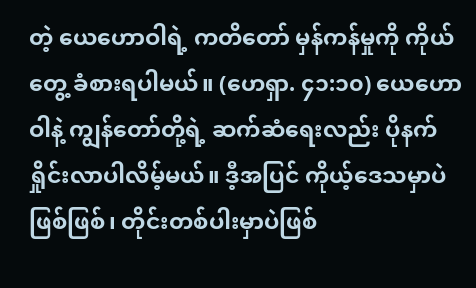တဲ့ ယေဟောဝါရဲ့ ကတိတော် မှန်ကန်မှုကို ကိုယ်တွေ့ ခံစားရပါမယ်။ (ဟေရှာ. ၄၁:၁၀) ယေဟောဝါနဲ့ ကျွန်တော်တို့ရဲ့ ဆက်ဆံရေးလည်း ပိုနက်ရှိုင်းလာပါလိမ့်မယ်။ ဒီ့အပြင် ကိုယ့်ဒေသမှာပဲဖြစ်ဖြစ်၊ တိုင်းတစ်ပါးမှာပဲဖြစ်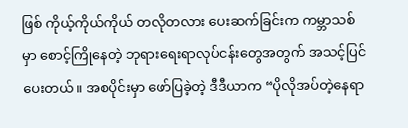ဖြစ် ကိုယ့်ကိုယ်ကိုယ် တလိုတလား ပေးဆက်ခြင်းက ကမ္ဘာသစ်မှာ စောင့်ကြိုနေတဲ့ ဘုရားရေးရာလုပ်ငန်းတွေအတွက် အသင့်ပြင်ပေးတယ်။ အစပိုင်းမှာ ဖော်ပြခဲ့တဲ့ ဒီဒီယာက “ပိုလိုအပ်တဲ့နေရာ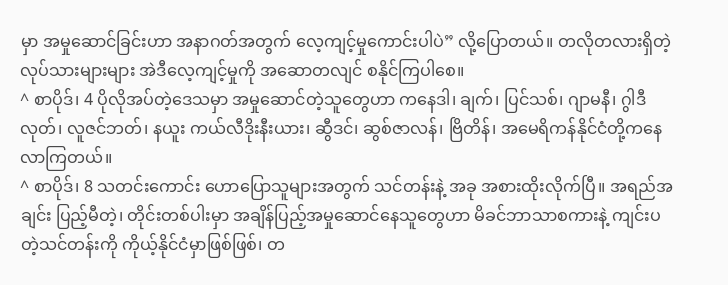မှာ အမှုဆောင်ခြင်းဟာ အနာဂတ်အတွက် လေ့ကျင့်မှုကောင်းပါပဲ” လို့ပြောတယ်။ တလိုတလားရှိတဲ့လုပ်သားများများ အဲဒီလေ့ကျင့်မှုကို အဆောတလျင် စနိုင်ကြပါစေ။
^ စာပိုဒ်၊ 4 ပိုလိုအပ်တဲ့ဒေသမှာ အမှုဆောင်တဲ့သူတွေဟာ ကနေဒါ၊ ချက်၊ ပြင်သစ်၊ ဂျာမနီ၊ ဂွါဒီလုတ်၊ လူဇင်ဘတ်၊ နယူး ကယ်လီဒိုးနီးယား၊ ဆွီဒင်၊ ဆွစ်ဇာလန်၊ ဗြိတိန်၊ အမေရိကန်နိုင်ငံတို့ကနေ လာကြတယ်။
^ စာပိုဒ်၊ 8 သတင်းကောင်း ဟောပြောသူများအတွက် သင်တန်းနဲ့ အခု အစားထိုးလိုက်ပြီ။ အရည်အချင်း ပြည့်မီတဲ့၊ တိုင်းတစ်ပါးမှာ အချိန်ပြည့်အမှုဆောင်နေသူတွေဟာ မိခင်ဘာသာစကားနဲ့ ကျင်းပတဲ့သင်တန်းကို ကိုယ့်နိုင်ငံမှာဖြစ်ဖြစ်၊ တ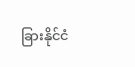ခြားနိုင်ငံ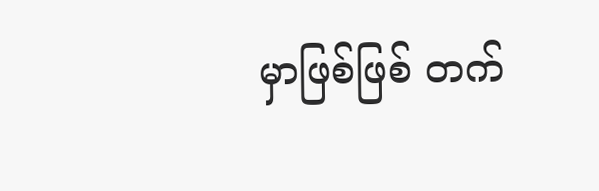မှာဖြစ်ဖြစ် တက်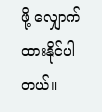ဖို့ လျှောက်ထားနိုင်ပါတယ်။